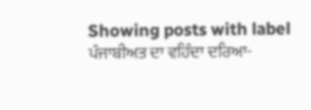Showing posts with label ਪੰਜਾਬੀਅਤ ਦਾ ਵਹਿੰਦਾ ਦਰਿਆ-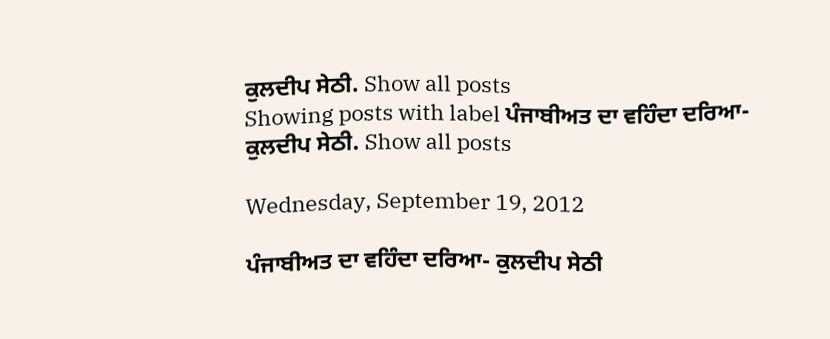ਕੁਲਦੀਪ ਸੇਠੀ. Show all posts
Showing posts with label ਪੰਜਾਬੀਅਤ ਦਾ ਵਹਿੰਦਾ ਦਰਿਆ- ਕੁਲਦੀਪ ਸੇਠੀ. Show all posts

Wednesday, September 19, 2012

ਪੰਜਾਬੀਅਤ ਦਾ ਵਹਿੰਦਾ ਦਰਿਆ- ਕੁਲਦੀਪ ਸੇਠੀ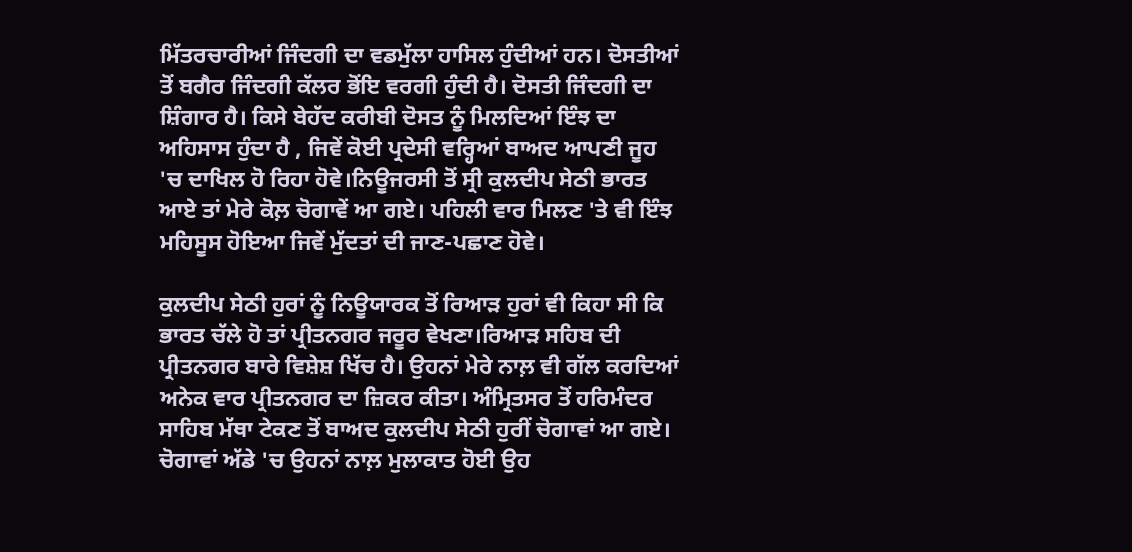ਮਿੱਤਰਚਾਰੀਆਂ ਜਿੰਦਗੀ ਦਾ ਵਡਮੁੱਲਾ ਹਾਸਿਲ ਹੁੰਦੀਆਂ ਹਨ। ਦੋਸਤੀਆਂ ਤੋਂ ਬਗੈਰ ਜਿੰਦਗੀ ਕੱਲਰ ਭੋਂਇ ਵਰਗੀ ਹੁੰਦੀ ਹੈ। ਦੋਸਤੀ ਜਿੰਦਗੀ ਦਾ ਸ਼ਿੰਗਾਰ ਹੈ। ਕਿਸੇ ਬੇਹੱਦ ਕਰੀਬੀ ਦੋਸਤ ਨੂੰ ਮਿਲਦਿਆਂ ਇੰਝ ਦਾ ਅਹਿਸਾਸ ਹੁੰਦਾ ਹੈ , ਜਿਵੇਂ ਕੋਈ ਪ੍ਰਦੇਸੀ ਵਰ੍ਹਿਆਂ ਬਾਅਦ ਆਪਣੀ ਜੂਹ 'ਚ ਦਾਖਿਲ ਹੋ ਰਿਹਾ ਹੋਵੇ।ਨਿਊਜਰਸੀ ਤੋਂ ਸ੍ਰੀ ਕੁਲਦੀਪ ਸੇਠੀ ਭਾਰਤ ਆਏ ਤਾਂ ਮੇਰੇ ਕੋਲ਼ ਚੋਗਾਵੇਂ ਆ ਗਏ। ਪਹਿਲੀ ਵਾਰ ਮਿਲਣ 'ਤੇ ਵੀ ਇੰਝ ਮਹਿਸੂਸ ਹੋਇਆ ਜਿਵੇਂ ਮੁੱਦਤਾਂ ਦੀ ਜਾਣ-ਪਛਾਣ ਹੋਵੇ।

ਕੁਲਦੀਪ ਸੇਠੀ ਹੁਰਾਂ ਨੂੰ ਨਿਊਯਾਰਕ ਤੋਂ ਰਿਆੜ ਹੁਰਾਂ ਵੀ ਕਿਹਾ ਸੀ ਕਿ ਭਾਰਤ ਚੱਲੇ ਹੋ ਤਾਂ ਪ੍ਰੀਤਨਗਰ ਜਰੂਰ ਵੇਖਣਾ।ਰਿਆੜ ਸਹਿਬ ਦੀ ਪ੍ਰੀਤਨਗਰ ਬਾਰੇ ਵਿਸ਼ੇਸ਼ ਖਿੱਚ ਹੈ। ਉਹਨਾਂ ਮੇਰੇ ਨਾਲ਼ ਵੀ ਗੱਲ ਕਰਦਿਆਂ ਅਨੇਕ ਵਾਰ ਪ੍ਰੀਤਨਗਰ ਦਾ ਜ਼ਿਕਰ ਕੀਤਾ। ਅੰਮ੍ਰਿਤਸਰ ਤੋਂ ਹਰਿਮੰਦਰ ਸਾਹਿਬ ਮੱਥਾ ਟੇਕਣ ਤੋਂ ਬਾਅਦ ਕੁਲਦੀਪ ਸੇਠੀ ਹੁਰੀਂ ਚੋਗਾਵਾਂ ਆ ਗਏ। ਚੋਗਾਵਾਂ ਅੱਡੇ 'ਚ ਉਹਨਾਂ ਨਾਲ਼ ਮੁਲਾਕਾਤ ਹੋਈ ਉਹ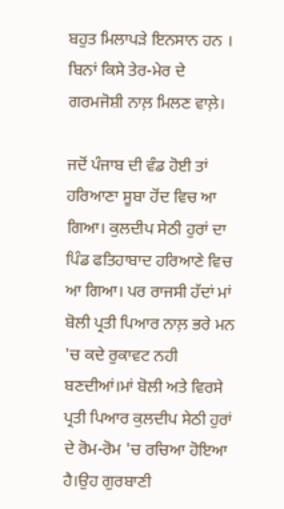ਬਹੁਤ ਮਿਲਾਪੜੇ ਇਨਸਾਨ ਹਨ । ਬਿਨਾਂ ਕਿਸੇ ਤੇਰ-ਮੇਰ ਦੇ ਗਰਮਜੋਸ਼ੀ ਨਾਲ਼ ਮਿਲਣ ਵਾਲ਼ੇ।

ਜਦੋਂ ਪੰਜਾਬ ਦੀ ਵੰਡ ਹੋਈ ਤਾਂ ਹਰਿਆਣਾ ਸੂਬਾ ਹੋਂਦ ਵਿਚ ਆ ਗਿਆ। ਕੁਲਦੀਪ ਸੇਠੀ ਹੁਰਾਂ ਦਾ ਪਿੰਡ ਫਤਿਹਾਬਾਦ ਹਰਿਆਣੇ ਵਿਚ ਆ ਗਿਆ। ਪਰ ਰਾਜਸੀ ਹੱਦਾਂ ਮਾਂ ਬੋਲੀ ਪ੍ਰਤੀ ਪਿਆਰ ਨਾਲ਼ ਭਰੇ ਮਨ 'ਚ ਕਦੇ ਰੁਕਾਵਟ ਨਹੀ ਬਣਦੀਆਂ।ਮਾਂ ਬੋਲੀ ਅਤੇ ਵਿਰਸੇ ਪ੍ਰਤੀ ਪਿਆਰ ਕੁਲਦੀਪ ਸੇਠੀ ਹੁਰਾਂ ਦੇ ਰੋਮ-ਰੋਮ 'ਚ ਰਚਿਆ ਹੋਇਆ ਹੈ।ਉਹ ਗੁਰਬਾਣੀ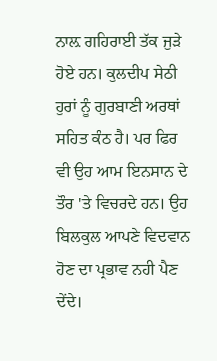ਨਾਲ਼ ਗਹਿਰਾਈ ਤੱਕ ਜੁੜੇ ਹੋਏ ਹਨ। ਕੁਲਦੀਪ ਸੇਠੀ ਹੁਰਾਂ ਨੂੰ ਗੁਰਬਾਣੀ ਅਰਥਾਂ ਸਹਿਤ ਕੰਠ ਹੈ। ਪਰ ਫਿਰ ਵੀ ਉਹ ਆਮ ਇਨਸਾਨ ਦੇ ਤੌਰ 'ਤੇ ਵਿਚਰਦੇ ਹਨ। ਉਹ ਬਿਲਕੁਲ ਆਪਣੇ ਵਿਦਵਾਨ ਹੋਣ ਦਾ ਪ੍ਰਭਾਵ ਨਹੀ ਪੈਣ ਦੇਂਦੇ।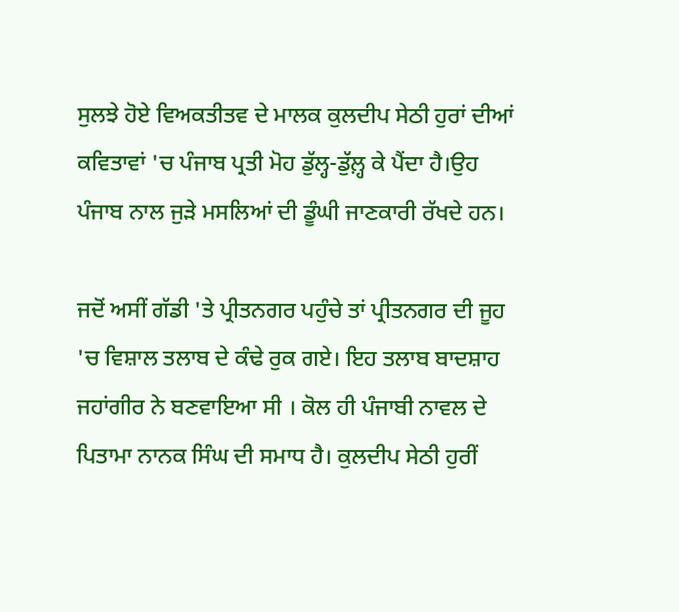ਸੁਲਝੇ ਹੋਏ ਵਿਅਕਤੀਤਵ ਦੇ ਮਾਲਕ ਕੁਲਦੀਪ ਸੇਠੀ ਹੁਰਾਂ ਦੀਆਂ ਕਵਿਤਾਵਾਂ 'ਚ ਪੰਜਾਬ ਪ੍ਰਤੀ ਮੋਹ ਡੁੱਲ੍ਹ-ਡੁੱਲ਼੍ਹ ਕੇ ਪੈਂਦਾ ਹੈ।ਉਹ ਪੰਜਾਬ ਨਾਲ ਜੁੜੇ ਮਸਲਿਆਂ ਦੀ ਡੂੰਘੀ ਜਾਣਕਾਰੀ ਰੱਖਦੇ ਹਨ।

ਜਦੋਂ ਅਸੀਂ ਗੱਡੀ 'ਤੇ ਪ੍ਰੀਤਨਗਰ ਪਹੁੰਚੇ ਤਾਂ ਪ੍ਰੀਤਨਗਰ ਦੀ ਜੂਹ 'ਚ ਵਿਸ਼ਾਲ ਤਲਾਬ ਦੇ ਕੰਢੇ ਰੁਕ ਗਏ। ਇਹ ਤਲਾਬ ਬਾਦਸ਼ਾਹ ਜਹਾਂਗੀਰ ਨੇ ਬਣਵਾਇਆ ਸੀ । ਕੋਲ ਹੀ ਪੰਜਾਬੀ ਨਾਵਲ ਦੇ ਪਿਤਾਮਾ ਨਾਨਕ ਸਿੰਘ ਦੀ ਸਮਾਧ ਹੈ। ਕੁਲਦੀਪ ਸੇਠੀ ਹੁਰੀਂ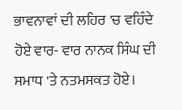ਭਾਵਨਾਵਾਂ ਦੀ ਲਹਿਰ 'ਚ ਵਹਿੰਦੇ ਹੋਏ ਵਾਰ- ਵਾਰ ਨਾਨਕ ਸਿੰਘ ਦੀ ਸਮਾਧ 'ਤੇ ਨਤਮਸਕਤ ਹੋਏ।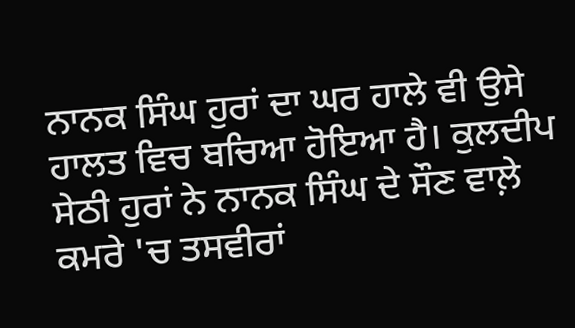ਨਾਨਕ ਸਿੰਘ ਹੁਰਾਂ ਦਾ ਘਰ ਹਾਲੇ ਵੀ ਉਸੇ ਹਾਲਤ ਵਿਚ ਬਚਿਆ ਹੋਇਆ ਹੈ। ਕੁਲਦੀਪ ਸੇਠੀ ਹੁਰਾਂ ਨੇ ਨਾਨਕ ਸਿੰਘ ਦੇ ਸੌਣ ਵਾਲ਼ੇ ਕਮਰੇ 'ਚ ਤਸਵੀਰਾਂ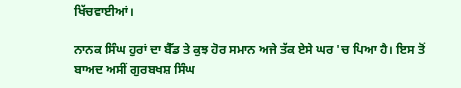ਖਿੱਚਵਾਈਆਂ।

ਨਾਨਕ ਸਿੰਘ ਹੁਰਾਂ ਦਾ ਬੈੱਡ ਤੇ ਕੁਝ ਹੋਰ ਸਮਾਨ ਅਜੇ ਤੱਕ ਏਸੇ ਘਰ 'ਚ ਪਿਆ ਹੈ। ਇਸ ਤੋਂ ਬਾਅਦ ਅਸੀਂ ਗੁਰਬਖਸ਼ ਸਿੰਘ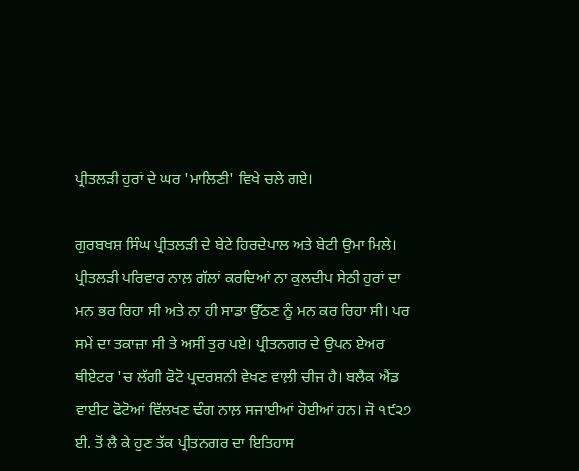ਪ੍ਰੀਤਲੜੀ ਹੁਰਾਂ ਦੇ ਘਰ 'ਮਾਲਿਣੀ' ਵਿਖੇ ਚਲੇ ਗਏ।

ਗੁਰਬਖਸ਼ ਸਿੰਘ ਪ੍ਰੀਤਲੜੀ ਦੇ ਬੇਟੇ ਹਿਰਦੇਪਾਲ ਅਤੇ ਬੇਟੀ ਉਮਾ ਮਿਲੇ। ਪ੍ਰੀਤਲੜੀ ਪਰਿਵਾਰ ਨਾਲ਼ ਗੱਲਾਂ ਕਰਦਿਆਂ ਨਾ ਕੁਲਦੀਪ ਸੇਠੀ ਹੁਰਾਂ ਦਾ ਮਨ ਭਰ ਰਿਹਾ ਸੀ ਅਤੇ ਨਾ ਹੀ ਸਾਡਾ ਉੱਠਣ ਨੂੰ ਮਨ ਕਰ ਰਿਹਾ ਸੀ। ਪਰ ਸਮੇਂ ਦਾ ਤਕਾਜ਼ਾ ਸੀ ਤੇ ਅਸੀਂ ਤੁਰ ਪਏ। ਪ੍ਰੀਤਨਗਰ ਦੇ ਉਪਨ ਏਅਰ ਥੀਏਟਰ 'ਚ ਲੱਗੀ ਫੋਟੋ ਪ੍ਰਦਰਸ਼ਨੀ ਵੇਖਣ ਵਾਲ਼ੀ ਚੀਜ ਹੈ। ਬਲੈਕ ਐਂਡ ਵਾਈਟ ਫੋਟੋਆਂ ਵਿੱਲਖਣ ਢੰਗ ਨਾਲ਼ ਸਜਾਈਆਂ ਹੋਈਆਂ ਹਨ। ਜੋ ੧੯੨੭ ਈ. ਤੋਂ ਲੈ ਕੇ ਹੁਣ ਤੱਕ ਪ੍ਰੀਤਨਗਰ ਦਾ ਇਤਿਹਾਸ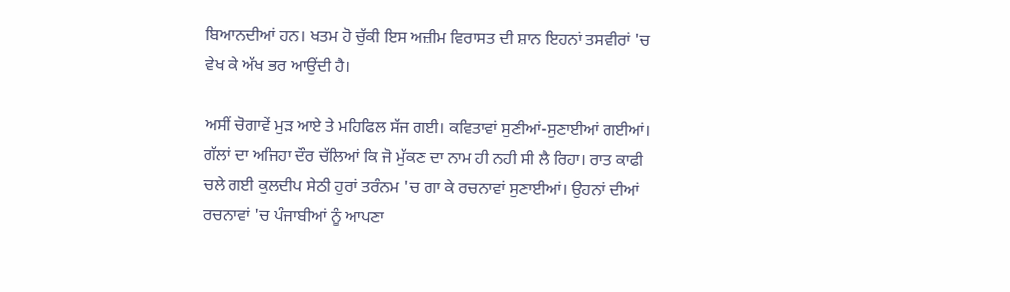ਬਿਆਨਦੀਆਂ ਹਨ। ਖਤਮ ਹੋ ਚੁੱਕੀ ਇਸ ਅਜ਼ੀਮ ਵਿਰਾਸਤ ਦੀ ਸ਼ਾਨ ਇਹਨਾਂ ਤਸਵੀਰਾਂ 'ਚ ਵੇਖ ਕੇ ਅੱਖ ਭਰ ਆਉਂਦੀ ਹੈ।

ਅਸੀਂ ਚੋਗਾਵੇਂ ਮੁੜ ਆਏ ਤੇ ਮਹਿਫਿਲ ਸੱਜ ਗਈ। ਕਵਿਤਾਵਾਂ ਸੁਣੀਆਂ-ਸੁਣਾਈਆਂ ਗਈਆਂ। ਗੱਲਾਂ ਦਾ ਅਜਿਹਾ ਦੌਰ ਚੱਲਿਆਂ ਕਿ ਜੋ ਮੁੱਕਣ ਦਾ ਨਾਮ ਹੀ ਨਹੀ ਸੀ ਲੈ ਰਿਹਾ। ਰਾਤ ਕਾਫੀ ਚਲੇ ਗਈ ਕੁਲਦੀਪ ਸੇਠੀ ਹੁਰਾਂ ਤਰੰਨਮ 'ਚ ਗਾ ਕੇ ਰਚਨਾਵਾਂ ਸੁਣਾਈਆਂ। ਉਹਨਾਂ ਦੀਆਂ ਰਚਨਾਵਾਂ 'ਚ ਪੰਜਾਬੀਆਂ ਨੂੰ ਆਪਣਾ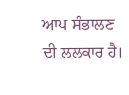ਆਪ ਸੰਭਾਲਣ ਦੀ ਲਲਕਾਰ ਹੈ।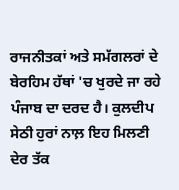ਰਾਜਨੀਤਕਾਂ ਅਤੇ ਸਮੱਗਲਰਾਂ ਦੇ ਬੇਰਹਿਮ ਹੱਥਾਂ 'ਚ ਖੁਰਦੇ ਜਾ ਰਹੇ ਪੰਜਾਬ ਦਾ ਦਰਦ ਹੈ। ਕੁਲਦੀਪ ਸੇਠੀ ਹੁਰਾਂ ਨਾਲ਼ ਇਹ ਮਿਲਣੀ ਦੇਰ ਤੱਕ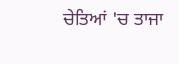ਚੇਤਿਆਂ 'ਚ ਤਾਜਾ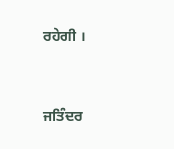ਰਹੇਗੀ ।




ਜਤਿੰਦਰ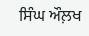ਸਿੰਘ ਔਲ਼ਖ